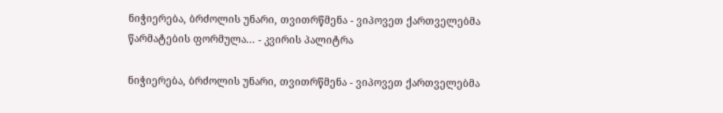ნიჭიერება, ბრძოლის უნარი, თვითრწმენა - ვიპოვეთ ქართველებმა წარმატების ფორმულა... - კვირის პალიტრა

ნიჭიერება, ბრძოლის უნარი, თვითრწმენა - ვიპოვეთ ქართველებმა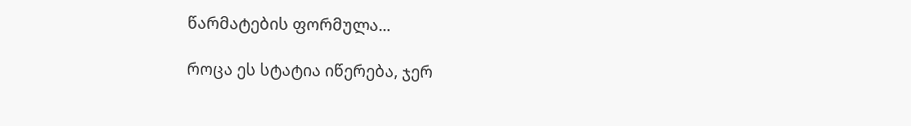წარმატების ფორმულა...

როცა ეს სტატია იწერება, ჯერ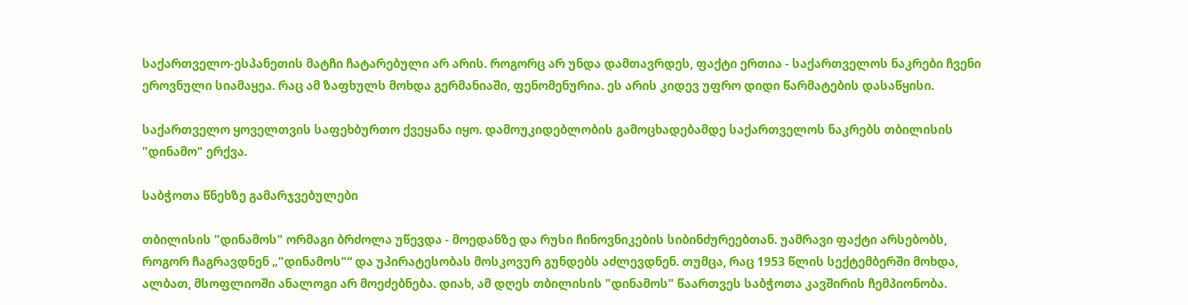საქართველო-ესპანეთის მატჩი ჩატარებული არ არის. როგორც არ უნდა დამთავრდეს, ფაქტი ერთია - საქართველოს ნაკრები ჩვენი ეროვნული სიამაყეა. რაც ამ ზაფხულს მოხდა გერმანიაში, ფენომენურია. ეს არის კიდევ უფრო დიდი წარმატების დასაწყისი.

საქართველო ყოველთვის საფეხბურთო ქვეყანა იყო. დამოუკიდებლობის გამოცხადებამდე საქართველოს ნაკრებს თბილისის "დინამო" ერქვა.

საბჭოთა წნეხზე გამარჯვებულები

თბილისის "დინამოს" ორმაგი ბრძოლა უწევდა - მოედანზე და რუსი ჩინოვნიკების სიბინძურეებთან. უამრავი ფაქტი არსებობს, როგორ ჩაგრავდნენ „"დინამოს"“ და უპირატესობას მოსკოვურ გუნდებს აძლევდნენ. თუმცა, რაც 1953 წლის სექტემბერში მოხდა, ალბათ, მსოფლიოში ანალოგი არ მოეძებნება. დიახ, ამ დღეს თბილისის "დინამოს" წაართვეს საბჭოთა კავშირის ჩემპიონობა.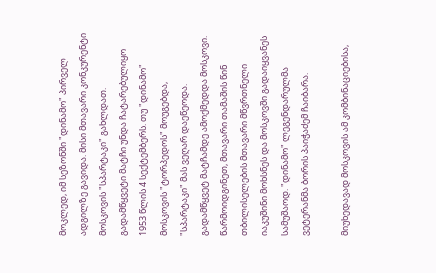მოკლედ, იმ სეზონში "დინამო" პირველ ადგილზე გავიდა. მისი მთავარი კონკურენტი მოსკოვის "სპარტაკი" გახლდათ. გადამწყვეტი მატჩი უნდა ჩატარებულიყო 1953 წლის 4 სექტემბერს. თუ "დინამო" მოსკოვის "ტორპედოს" მოუგებდა, "სპარტაკი" მას ვეღარ დაეწეოდა. გადამწყვეტ მატჩამდე ამოქმედდა მოსკოვი. წარმოიდგინეთ, მთავარი თამაშის წინ თბილისელების მთავარი მწვრთნელი იაკუშინი მოხსნეს და მოსკოვში გადაიყვანეს სამუშაოდ. "დინამო" ლეგენდარულმა ვეტერანმა ბორის პაიჭაძემ ჩაიბარა.

მიუხედავად მოსკოვის ამ კომბინაციებისა,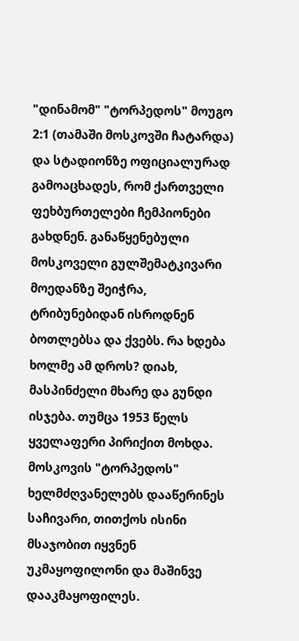"დინამომ" "ტორპედოს" მოუგო 2:1 (თამაში მოსკოვში ჩატარდა) და სტადიონზე ოფიციალურად გამოაცხადეს, რომ ქართველი ფეხბურთელები ჩემპიონები გახდნენ. განაწყენებული მოსკოველი გულშემატკივარი მოედანზე შეიჭრა, ტრიბუნებიდან ისროდნენ ბოთლებსა და ქვებს. რა ხდება ხოლმე ამ დროს? დიახ, მასპინძელი მხარე და გუნდი ისჯება. თუმცა 1953 წელს ყველაფერი პირიქით მოხდა. მოსკოვის "ტორპედოს" ხელმძღვანელებს დააწერინეს საჩივარი, თითქოს ისინი მსაჯობით იყვნენ უკმაყოფილონი და მაშინვე დააკმაყოფილეს.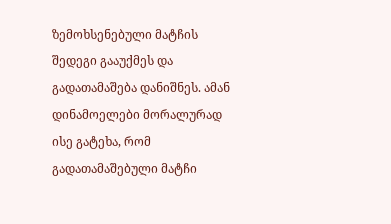ზემოხსენებული მატჩის შედეგი გააუქმეს და გადათამაშება დანიშნეს. ამან დინამოელები მორალურად ისე გატეხა, რომ გადათამაშებული მატჩი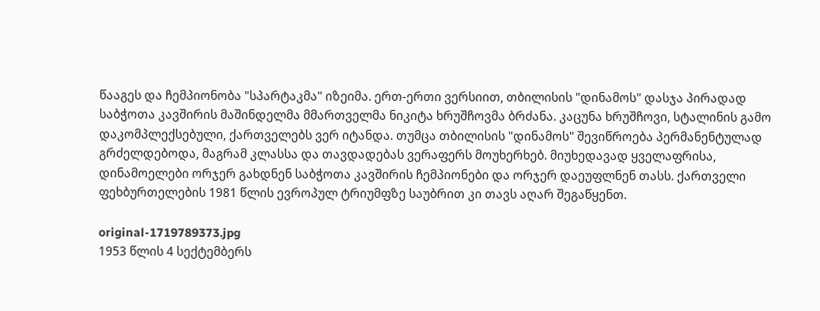წააგეს და ჩემპიონობა "სპარტაკმა" იზეიმა. ერთ-ერთი ვერსიით, თბილისის "დინამოს" დასჯა პირადად საბჭოთა კავშირის მაშინდელმა მმართველმა ნიკიტა ხრუშჩოვმა ბრძანა. კაცუნა ხრუშჩოვი, სტალინის გამო დაკომპლექსებული, ქართველებს ვერ იტანდა. თუმცა თბილისის "დინამოს" შევიწროება პერმანენტულად გრძელდებოდა, მაგრამ კლასსა და თავდადებას ვერაფერს მოუხერხებ. მიუხედავად ყველაფრისა, დინამოელები ორჯერ გახდნენ საბჭოთა კავშირის ჩემპიონები და ორჯერ დაეუფლნენ თასს. ქართველი ფეხბურთელების 1981 წლის ევროპულ ტრიუმფზე საუბრით კი თავს აღარ შეგაწყენთ.

original-1719789373.jpg
1953 წლის 4 სექტემბერს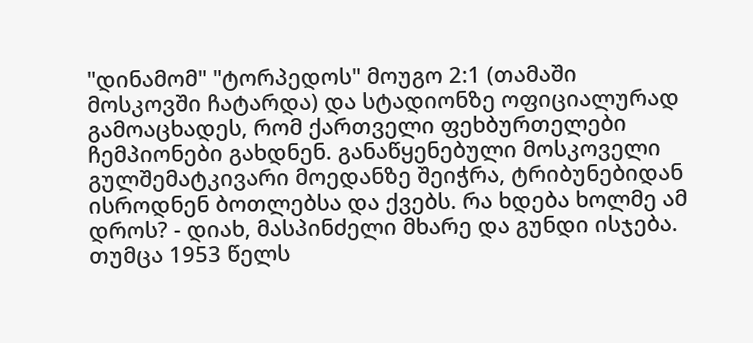"დინამომ" "ტორპედოს" მოუგო 2:1 (თამაში მოსკოვში ჩატარდა) და სტადიონზე ოფიციალურად გამოაცხადეს, რომ ქართველი ფეხბურთელები ჩემპიონები გახდნენ. განაწყენებული მოსკოველი გულშემატკივარი მოედანზე შეიჭრა, ტრიბუნებიდან ისროდნენ ბოთლებსა და ქვებს. რა ხდება ხოლმე ამ დროს? - დიახ, მასპინძელი მხარე და გუნდი ისჯება. თუმცა 1953 წელს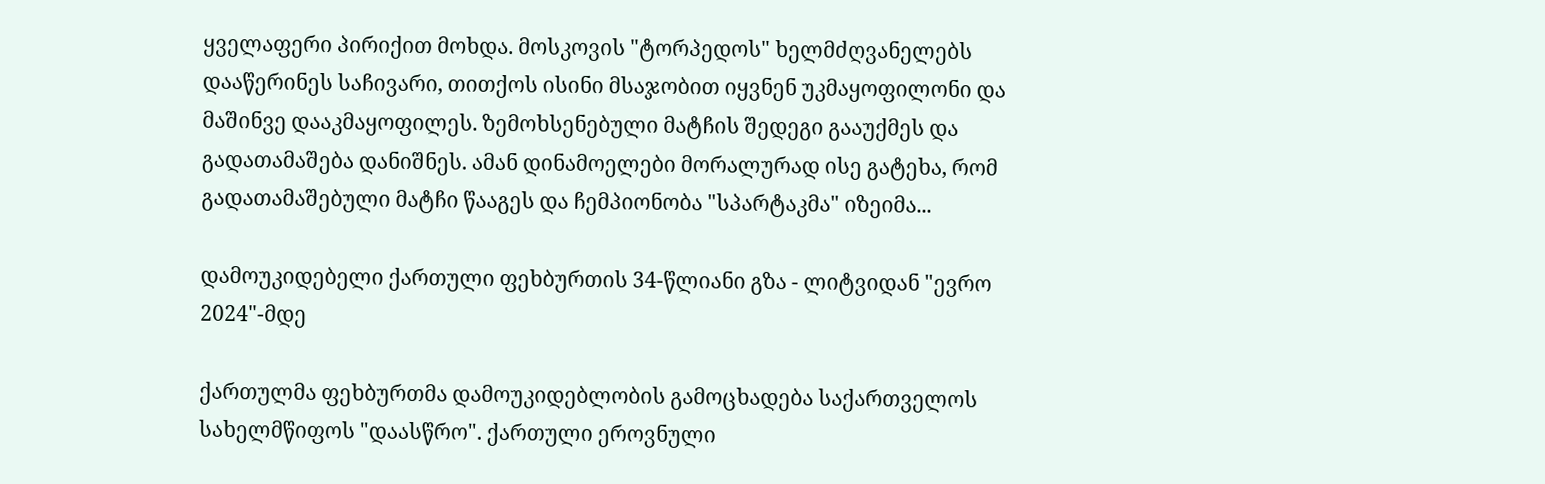ყველაფერი პირიქით მოხდა. მოსკოვის "ტორპედოს" ხელმძღვანელებს დააწერინეს საჩივარი, თითქოს ისინი მსაჯობით იყვნენ უკმაყოფილონი და მაშინვე დააკმაყოფილეს. ზემოხსენებული მატჩის შედეგი გააუქმეს და გადათამაშება დანიშნეს. ამან დინამოელები მორალურად ისე გატეხა, რომ გადათამაშებული მატჩი წააგეს და ჩემპიონობა "სპარტაკმა" იზეიმა...

დამოუკიდებელი ქართული ფეხბურთის 34-წლიანი გზა - ლიტვიდან "ევრო 2024"-მდე

ქართულმა ფეხბურთმა დამოუკიდებლობის გამოცხადება საქართველოს სახელმწიფოს "დაასწრო". ქართული ეროვნული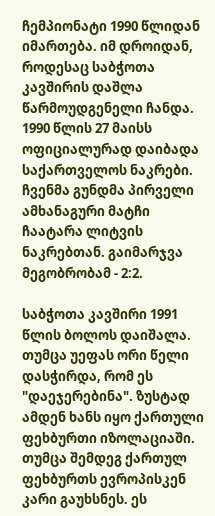ჩემპიონატი 1990 წლიდან იმართება. იმ დროიდან, როდესაც საბჭოთა კავშირის დაშლა წარმოუდგენელი ჩანდა. 1990 წლის 27 მაისს ოფიციალურად დაიბადა საქართველოს ნაკრები. ჩვენმა გუნდმა პირველი ამხანაგური მატჩი ჩაატარა ლიტვის ნაკრებთან. გაიმარჯვა მეგობრობამ - 2:2.

საბჭოთა კავშირი 1991 წლის ბოლოს დაიშალა. თუმცა უეფას ორი წელი დასჭირდა, რომ ეს "დაეჯერებინა". ზუსტად ამდენ ხანს იყო ქართული ფეხბურთი იზოლაციაში. თუმცა შემდეგ ქართულ ფეხბურთს ევროპისკენ კარი გაუხსნეს. ეს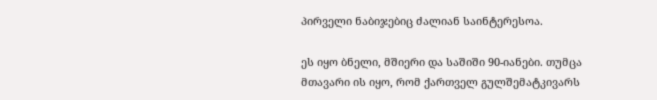პირველი ნაბიჯებიც ძალიან საინტერესოა.

ეს იყო ბნელი, მშიერი და საშიში 90-იანები. თუმცა მთავარი ის იყო, რომ ქართველ გულშემატკივარს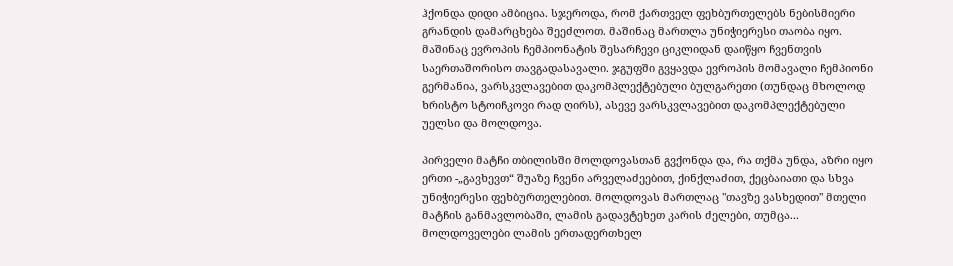ჰქონდა დიდი ამბიცია. სჯეროდა, რომ ქართველ ფეხბურთელებს ნებისმიერი გრანდის დამარცხება შეეძლოთ. მაშინაც მართლა უნიჭიერესი თაობა იყო. მაშინაც ევროპის ჩემპიონატის შესარჩევი ციკლიდან დაიწყო ჩვენთვის საერთაშორისო თავგადასავალი. ჯგუფში გვყავდა ევროპის მომავალი ჩემპიონი გერმანია, ვარსკვლავებით დაკომპლექტებული ბულგარეთი (თუნდაც მხოლოდ ხრისტო სტოიჩკოვი რად ღირს), ასევე ვარსკვლავებით დაკომპლექტებული უელსი და მოლდოვა.

პირველი მატჩი თბილისში მოლდოვასთან გვქონდა და, რა თქმა უნდა, აზრი იყო ერთი -„გავხევთ“ შუაზე ჩვენი არველაძეებით, ქინქლაძით, ქეცბაიათი და სხვა უნიჭიერესი ფეხბურთელებით. მოლდოვას მართლაც "თავზე ვასხედით" მთელი მატჩის განმავლობაში, ლამის გადავტეხეთ კარის ძელები, თუმცა... მოლდოველები ლამის ერთადერთხელ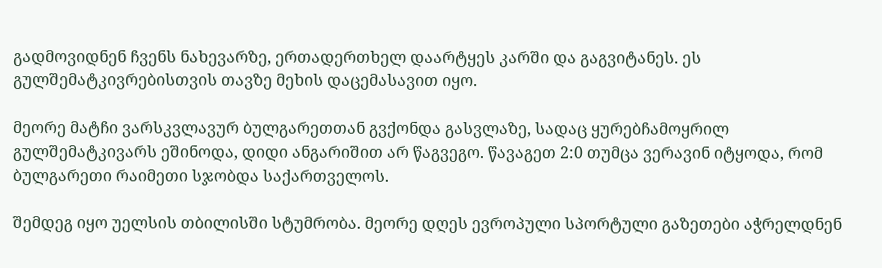გადმოვიდნენ ჩვენს ნახევარზე, ერთადერთხელ დაარტყეს კარში და გაგვიტანეს. ეს გულშემატკივრებისთვის თავზე მეხის დაცემასავით იყო.

მეორე მატჩი ვარსკვლავურ ბულგარეთთან გვქონდა გასვლაზე, სადაც ყურებჩამოყრილ გულშემატკივარს ეშინოდა, დიდი ანგარიშით არ წაგვეგო. წავაგეთ 2:0 თუმცა ვერავინ იტყოდა, რომ ბულგარეთი რაიმეთი სჯობდა საქართველოს.

შემდეგ იყო უელსის თბილისში სტუმრობა. მეორე დღეს ევროპული სპორტული გაზეთები აჭრელდნენ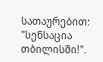სათაურებით: "სენსაცია თბილისში!".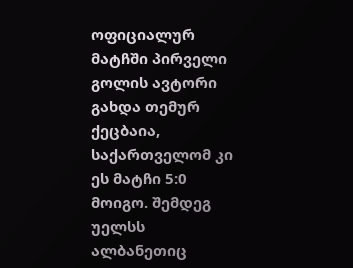ოფიციალურ მატჩში პირველი გოლის ავტორი გახდა თემურ ქეცბაია, საქართველომ კი ეს მატჩი 5:0 მოიგო. შემდეგ უელსს ალბანეთიც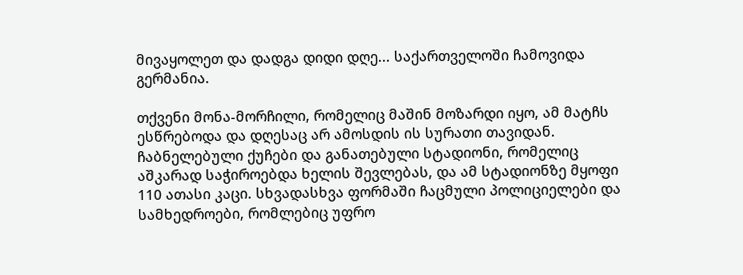მივაყოლეთ და დადგა დიდი დღე... საქართველოში ჩამოვიდა გერმანია.

თქვენი მონა-მორჩილი, რომელიც მაშინ მოზარდი იყო, ამ მატჩს ესწრებოდა და დღესაც არ ამოსდის ის სურათი თავიდან. ჩაბნელებული ქუჩები და განათებული სტადიონი, რომელიც აშკარად საჭიროებდა ხელის შევლებას, და ამ სტადიონზე მყოფი 110 ათასი კაცი. სხვადასხვა ფორმაში ჩაცმული პოლიციელები და სამხედროები, რომლებიც უფრო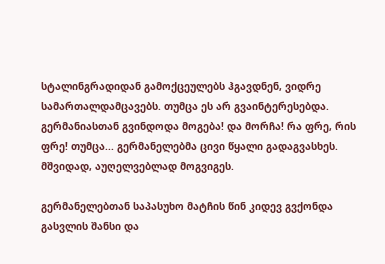სტალინგრადიდან გამოქცეულებს ჰგავდნენ, ვიდრე სამართალდამცავებს. თუმცა ეს არ გვაინტერესებდა. გერმანიასთან გვინდოდა მოგება! და მორჩა! რა ფრე, რის ფრე! თუმცა... გერმანელებმა ცივი წყალი გადაგვასხეს. მშვიდად, აუღელვებლად მოგვიგეს.

გერმანელებთან საპასუხო მატჩის წინ კიდევ გვქონდა გასვლის შანსი და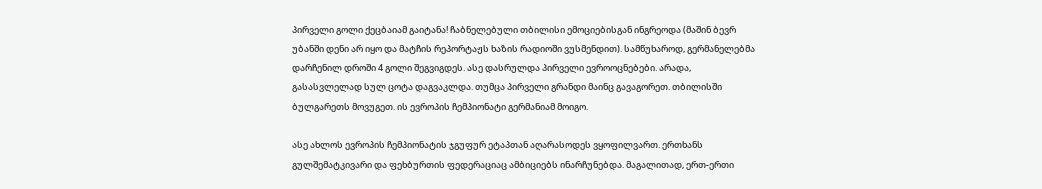პირველი გოლი ქეცბაიამ გაიტანა! ჩაბნელებული თბილისი ემოციებისგან ინგრეოდა (მაშინ ბევრ უბანში დენი არ იყო და მატჩის რეპორტაჟს ხაზის რადიოში ვუსმენდით). სამწუხაროდ, გერმანელებმა დარჩენილ დროში 4 გოლი შეგვიგდეს. ასე დასრულდა პირველი ევროოცნებები. არადა, გასასვლელად სულ ცოტა დაგვაკლდა. თუმცა პირველი გრანდი მაინც გავაგორეთ. თბილისში ბულგარეთს მოვუგეთ. ის ევროპის ჩემპიონატი გერმანიამ მოიგო.

ასე ახლოს ევროპის ჩემპიონატის ჯგუფურ ეტაპთან აღარასოდეს ვყოფილვართ. ერთხანს გულშემატკივარი და ფეხბურთის ფედერაციაც ამბიციებს ინარჩუნებდა. მაგალითად, ერთ-ერთი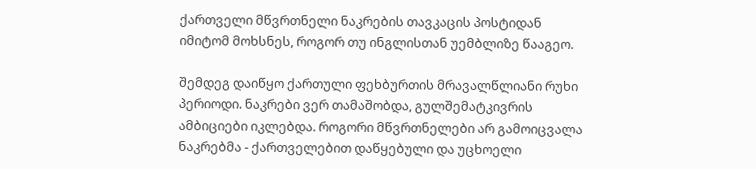ქართველი მწვრთნელი ნაკრების თავკაცის პოსტიდან იმიტომ მოხსნეს, როგორ თუ ინგლისთან უემბლიზე წააგეო.

შემდეგ დაიწყო ქართული ფეხბურთის მრავალწლიანი რუხი პერიოდი. ნაკრები ვერ თამაშობდა, გულშემატკივრის ამბიციები იკლებდა. როგორი მწვრთნელები არ გამოიცვალა ნაკრებმა - ქართველებით დაწყებული და უცხოელი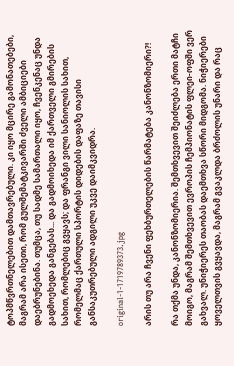ტოპმწვრთნელებით დამთავრებული. კი იყო მცირე გამონათებები, მაგრამ არა ისეთი, რომ გულშემატკივარში ძველი ამბიციები დაებრუნებინა. თუმცა, თუ სადმე სამართალი იყო, ჩვენკენაც უნდა გადმოეხედა განგებას... და გადმოიხედა იმ ქართველი გმირების სახით, რომლებიც გვყავს; და ფრანგი ვილი სანიოლის სახით, რომელმაც ქართული სპორტის დიდების დაფაზე თავისი განსაკუთრებული ადგილი უკვე დაიმკვიდრა.

original-1-1719789373.jpg

არის თუ არა ჩვენი ფეხბურთელების წარმატება კანონზომიერი?!

რა თქმა უნდა, კანონზომიერია. შემთხვევით შეიძლება ერთი მატჩი მოიგო, მაგრამ შემთხვევით ევროპის ჩემპიონატის ფლეი-ოფში ვერ გახვალ. უნიჭიერეს თაობას დაემთხვა სწორი მიდგომა. ნიჭიერები ყოველთვის გვყავდა, მაგრამ გვაკლდა ბრძოლის უნარი და რაც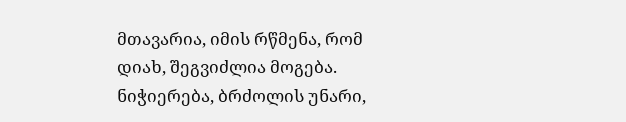მთავარია, იმის რწმენა, რომ დიახ, შეგვიძლია მოგება. ნიჭიერება, ბრძოლის უნარი,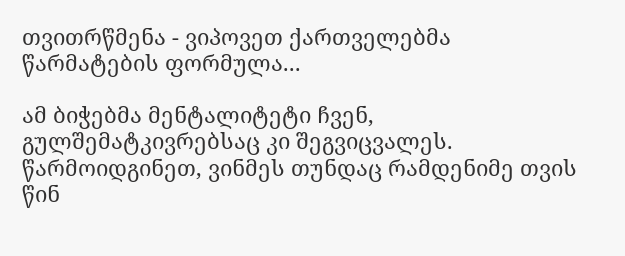თვითრწმენა - ვიპოვეთ ქართველებმა წარმატების ფორმულა...

ამ ბიჭებმა მენტალიტეტი ჩვენ, გულშემატკივრებსაც კი შეგვიცვალეს. წარმოიდგინეთ, ვინმეს თუნდაც რამდენიმე თვის წინ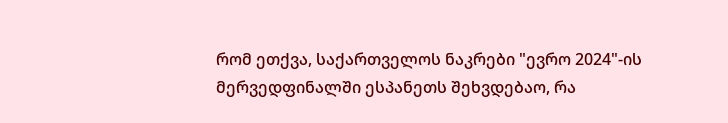რომ ეთქვა, საქართველოს ნაკრები "ევრო 2024"-ის მერვედფინალში ესპანეთს შეხვდებაო, რა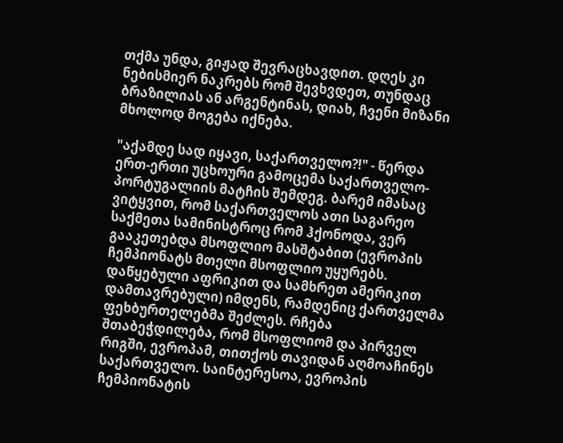თქმა უნდა, გიჟად შევრაცხავდით. დღეს კი ნებისმიერ ნაკრებს რომ შევხვდეთ, თუნდაც ბრაზილიას ან არგენტინას, დიახ, ჩვენი მიზანი მხოლოდ მოგება იქნება.

"აქამდე სად იყავი, საქართველო?!" - წერდა ერთ-ერთი უცხოური გამოცემა საქართველო-პორტუგალიის მატჩის შემდეგ. ბარემ იმასაც ვიტყვით, რომ საქართველოს ათი საგარეო საქმეთა სამინისტროც რომ ჰქონოდა, ვერ გააკეთებდა მსოფლიო მასშტაბით (ევროპის ჩემპიონატს მთელი მსოფლიო უყურებს. დაწყებული აფრიკით და სამხრეთ ამერიკით დამთავრებული) იმდენს, რამდენიც ქართველმა ფეხბურთელებმა შეძლეს. რჩება შთაბეჭდილება, რომ მსოფლიომ და პირველ რიგში, ევროპამ, თითქოს თავიდან აღმოაჩინეს საქართველო. საინტერესოა, ევროპის ჩემპიონატის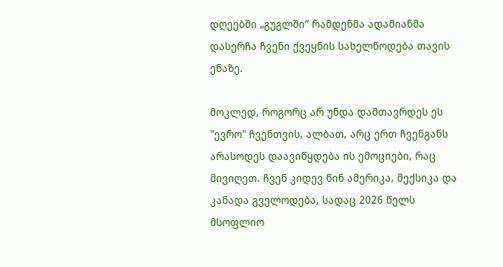დღეებში „გუგლში“ რამდენმა ადამიანმა დასერჩა ჩვენი ქვეყნის სახელწოდება თავის ენაზე.

მოკლედ, როგორც არ უნდა დამთავრდეს ეს "ევრო" ჩვენთვის, ალბათ, არც ერთ ჩვენგანს არასოდეს დაავიწყდება ის ემოციები, რაც მივიღეთ. ჩვენ კიდევ წინ ამერიკა, მექსიკა და კანადა გველოდება, სადაც 2026 წელს მსოფლიო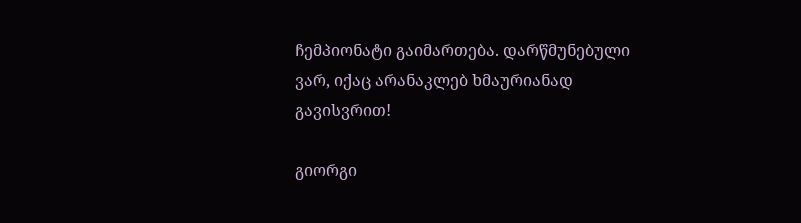ჩემპიონატი გაიმართება. დარწმუნებული ვარ, იქაც არანაკლებ ხმაურიანად გავისვრით!

გიორგი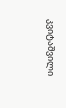კვიტაშვილი